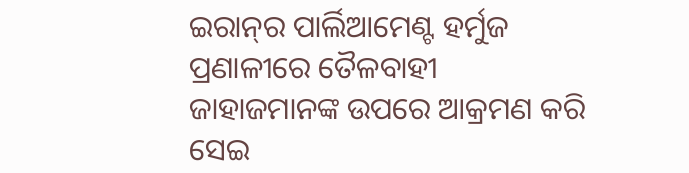ଇରାନ୍‌ର ପାର୍ଲିଆମେଣ୍ଟ ହର୍ମୁଜ ପ୍ରଣାଳୀରେ ତୈଳବାହୀ ଜାହାଜମାନଙ୍କ ଉପରେ ଆକ୍ରମଣ କରି ସେଇ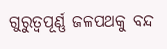ଗୁରୁତ୍ବପୂର୍ଣ୍ଣ ଜଳପଥକୁ ବନ୍ଦ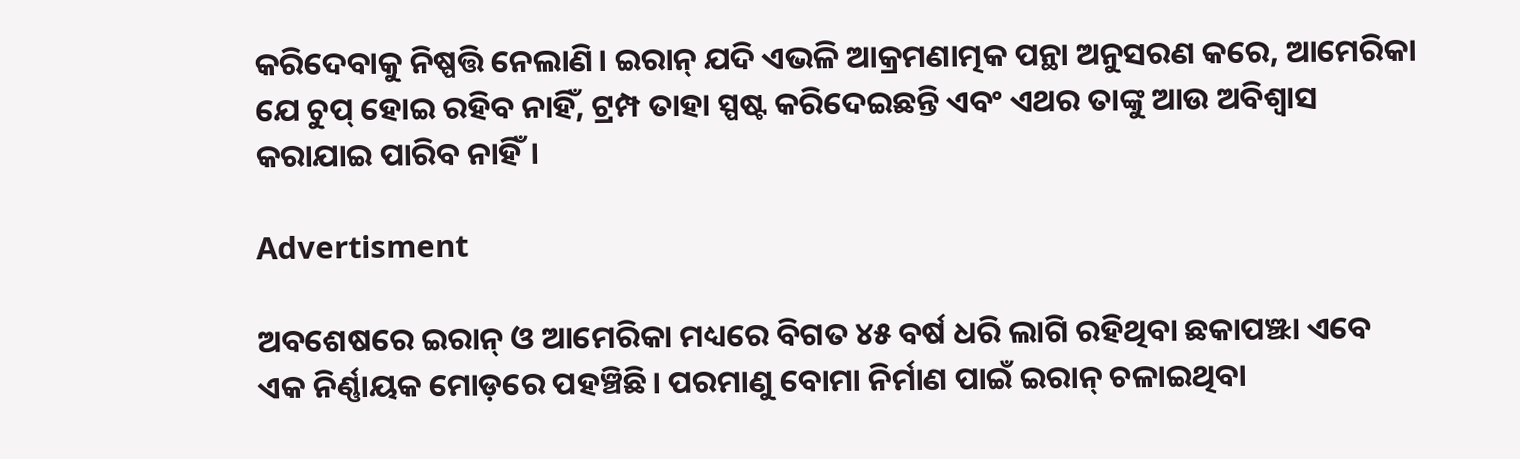କରିଦେବାକୁ ନିଷ୍ପତ୍ତି ନେଲାଣି। ଇରାନ୍ ଯଦି ଏଭଳି ଆକ୍ରମଣାତ୍ମକ ପନ୍ଥା ଅନୁସରଣ କରେ, ଆମେରିକା ଯେ ଚୁପ୍ ହୋଇ ରହିବ ନାହିଁ, ଟ୍ରମ୍ପ ତାହା ସ୍ପଷ୍ଟ କରିଦେଇଛନ୍ତି ଏବଂ ଏଥର ତାଙ୍କୁ ଆଉ ଅବିଶ୍ବାସ କରାଯାଇ ପାରିବ ନାହିଁ।

Advertisment

ଅବଶେଷରେ ଇରାନ୍ ଓ ଆମେରିକା ମଧ୍ୟରେ ବିଗତ ୪୫ ବର୍ଷ ଧରି ଲାଗି ରହିଥିବା ଛକାପଞ୍ଝା ଏବେ ଏକ ନିର୍ଣ୍ଣାୟକ ମୋଡ଼ରେ ପହଞ୍ଚିଛି। ପରମାଣୁ ବୋମା ନିର୍ମାଣ ପାଇଁ ଇରାନ୍ ଚଳାଇଥିବା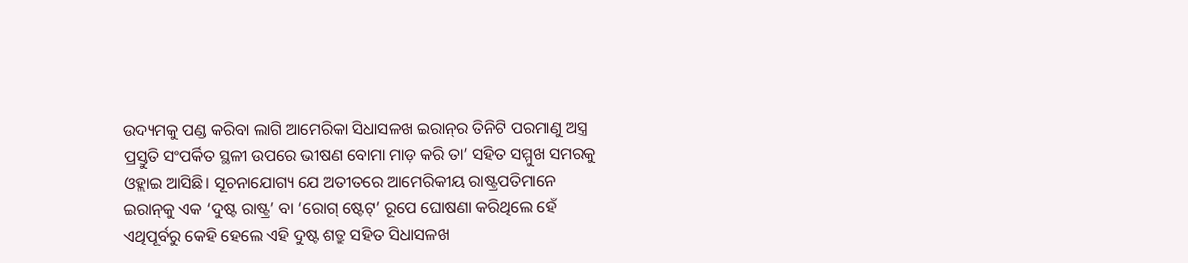ଉଦ୍ୟମକୁ ପଣ୍ଡ କରିବା ଲାଗି ଆମେରିକା ସିଧାସଳଖ ଇରାନ୍‌ର ତିନିଟି ପରମାଣୁ ଅସ୍ତ୍ର ପ୍ରସ୍ତୁତି ସଂପର୍କିତ ସ୍ଥଳୀ ଉପରେ ଭୀଷଣ ବୋମା ମାଡ଼ କରି ତା’ ସହିତ ସମ୍ମୁଖ ସମରକୁ ଓହ୍ଲାଇ ଆସିଛି। ସୂଚନାଯୋଗ୍ୟ ଯେ ଅତୀତରେ ଆମେରିକୀୟ ରାଷ୍ଟ୍ରପତିମାନେ ଇରାନ୍‌କୁ ଏକ ‘ଦୁଷ୍ଟ ରାଷ୍ଟ୍ର’ ବା ‘ରୋଗ୍ ଷ୍ଟେଟ୍’ ରୂପେ ଘୋଷଣା କରିଥିଲେ ହେଁ ଏଥିପୂର୍ବରୁ କେହି ହେଲେ ଏହି ଦୁଷ୍ଟ ଶତ୍ରୁ ସହିତ ସିଧାସଳଖ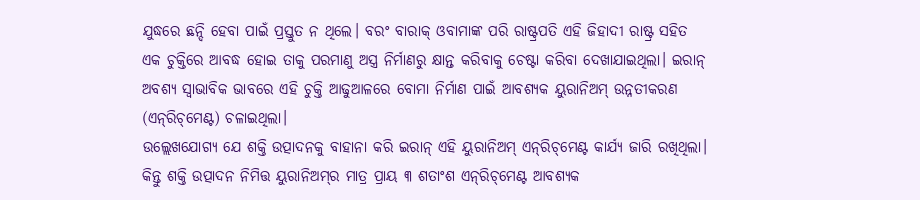ଯୁଦ୍ଧରେ ଛନ୍ଦି ହେବା ପାଇଁ ପ୍ରସ୍ତୁତ ନ ଥିଲେ। ବରଂ ବାରାକ୍ ଓବାମାଙ୍କ ପରି ରାଷ୍ଟ୍ରପତି ଏହି ଜିହାଦୀ ରାଷ୍ଟ୍ର ସହିତ ଏକ ଚୁକ୍ତିରେ ଆବଦ୍ଧ ହୋଇ ତାକୁ ପରମାଣୁ ଅସ୍ତ୍ର ନିର୍ମାଣରୁ କ୍ଷାନ୍ତ କରିବାକୁ ଚେଷ୍ଟା କରିବା ଦେଖାଯାଇଥିଲା। ଇରାନ୍ ଅବଶ୍ୟ ସ୍ବାଭାବିକ ଭାବରେ ଏହି ଚୁକ୍ତି ଆଢୁଆଳରେ ବୋମା ନିର୍ମାଣ ପାଇଁ ଆବଶ୍ୟକ ୟୁରାନିଅମ୍ ଉନ୍ନତୀକରଣ (ଏନ୍‌ରିଚ୍‌ମେଣ୍ଟ) ଚଳାଇଥିଲା।
ଉଲ୍ଲେଖଯୋଗ୍ୟ ଯେ ଶକ୍ତି ଉତ୍ପାଦନକୁ ବାହାନା କରି ଇରାନ୍ ଏହି ୟୁରାନିଅମ୍ ଏନ୍‌ରିଚ୍‌ମେଣ୍ଟ କାର୍ଯ୍ୟ ଜାରି ରଖିଥିଲା। କିନ୍ତୁ ଶକ୍ତି ଉତ୍ପାଦନ ନିମିତ୍ତ ୟୁରାନିଅମ୍‌ର ମାତ୍ର ପ୍ରାୟ ୩ ଶତାଂଶ ଏନ୍‌ରିଚ୍‌ମେଣ୍ଟ ଆବଶ୍ୟକ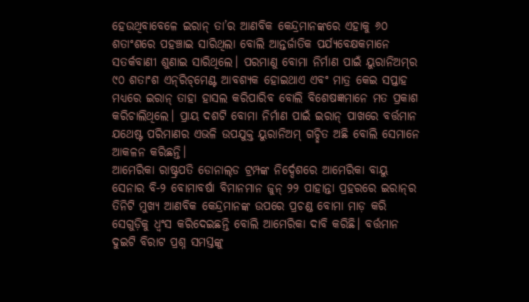ହେଉଥିବାବେଳେ ଇରାନ୍ ତା’ର ଆଣବିକ କେନ୍ଦ୍ରମାନଙ୍କରେ ଏହାକୁ ୬୦ ଶତାଂଶରେ ପହଞ୍ଚାଇ ସାରିଥିଲା ବୋଲି ଆନ୍ତର୍ଜାତିକ ପର୍ଯ୍ୟବେକ୍ଷକମାନେ ସତର୍କବାଣୀ ଶୁଣାଇ ସାରିଥିଲେ। ପରମାଣୁ ବୋମା ନିର୍ମାଣ ପାଇଁ ୟୁରାନିଅମ୍‌ର ୯୦ ଶତାଂଶ ଏନ୍‌ରିଚ୍‌ମେଣ୍ଟ ଆବଶ୍ୟକ ହୋଇଥାଏ ଏବଂ ମାତ୍ର କେଇ ସପ୍ତାହ ମଧ୍ୟରେ ଇରାନ୍ ତାହା ହାସଲ କରିପାରିବ ବୋଲି ବିଶେଷଜ୍ଞମାନେ ମତ ପ୍ରକାଶ କରିଚାଲିଥିଲେ। ପ୍ରାୟ ଦଶଟି ବୋମା ନିର୍ମାଣ ପାଇଁ ଇରାନ୍ ପାଖରେ ବର୍ତ୍ତମାନ ଯଥେଷ୍ଟ ପରିମାଣର ଏଭଳି ଉପଯୁକ୍ତ ୟୁରାନିଅମ୍ ଗଚ୍ଛିତ ଅଛି ବୋଲି ସେମାନେ ଆକଳନ କରିଛନ୍ତି।
ଆମେରିକା ରାଷ୍ଟ୍ରପତି ଡୋନାଲ୍‌ଡ ଟ୍ରମ୍ପଙ୍କ ନିର୍ଦ୍ଦେଶରେ ଆମେରିକା ବାୟୁ ସେନାର ବି-୨ ବୋମାବର୍ଷା ବିମାନମାନ ଜୁନ୍ ୨୨ ପାହାନ୍ତା ପ୍ରହରରେ ଇରାନ୍‌ର ତିନିଟି ମୁଖ୍ୟ ଆଣବିକ କେନ୍ଦ୍ରମାନଙ୍କ ଉପରେ ପ୍ରଚଣ୍ଡ ବୋମା ମାଡ଼ କରି ସେଗୁଡ଼ିକୁ ଧ୍ବଂସ କରିଦେଇଛନ୍ତି ବୋଲି ଆମେରିକା ଦାବି କରିଛି। ବର୍ତ୍ତମାନ ଦୁଇଟି ବିରାଟ ପ୍ରଶ୍ନ ସମସ୍ତଙ୍କୁ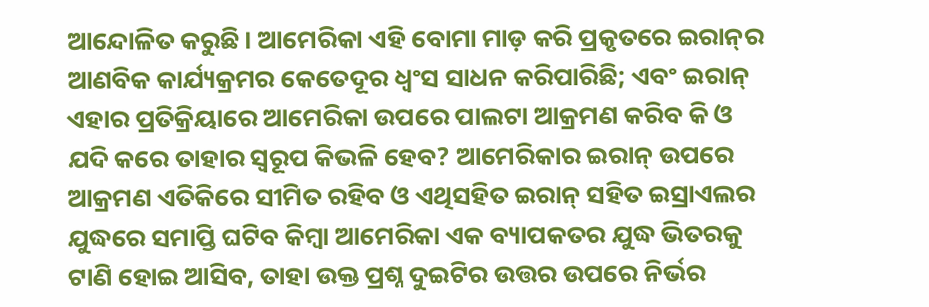ଆନ୍ଦୋଳିତ କରୁଛି। ଆମେରିକା ଏହି ବୋମା ମାଡ଼ କରି ପ୍ରକୃତରେ ଇରାନ୍‌ର ଆଣବିକ କାର୍ଯ୍ୟକ୍ରମର କେତେଦୂର ଧ୍ବଂସ ସାଧନ କରିପାରିଛି; ଏବଂ ଇରାନ୍ ଏହାର ପ୍ରତିକ୍ରିୟାରେ ଆମେରିକା ଉପରେ ପାଲଟା ଆକ୍ରମଣ କରିବ କି ଓ ଯଦି କରେ ତାହାର ସ୍ବରୂପ କିଭଳି ହେବ? ଆମେରିକାର ଇରାନ୍ ଉପରେ ଆକ୍ରମଣ ଏତିକିରେ ସୀମିତ ରହିବ ଓ ଏଥିସହିତ ଇରାନ୍ ସହିତ ଇସ୍ରାଏଲର ଯୁଦ୍ଧରେ ସମାପ୍ତି ଘଟିବ କିମ୍ବା ଆମେରିକା ଏକ ବ୍ୟାପକତର ଯୁଦ୍ଧ ଭିତରକୁ ଟାଣି ହୋଇ ଆସିବ, ତାହା ଉକ୍ତ ପ୍ରଶ୍ନ ଦୁଇଟିର ଉତ୍ତର ଉପରେ ନିର୍ଭର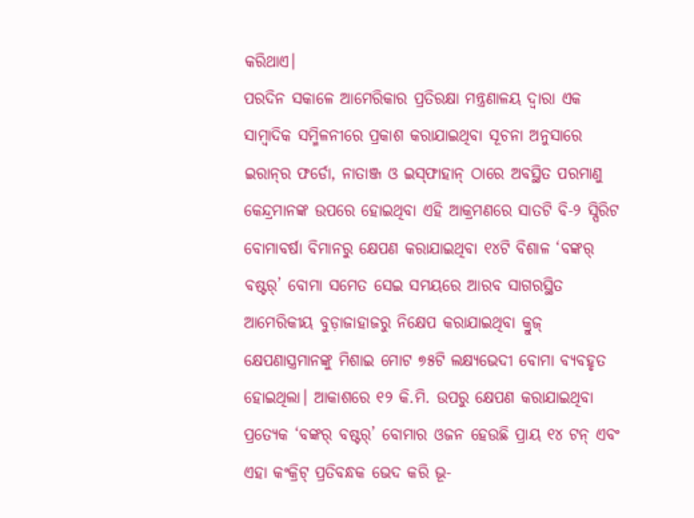କରିଥାଏ।
ପରଦିନ ସକାଳେ ଆମେରିକାର ପ୍ରତିରକ୍ଷା ମନ୍ତ୍ରଣାଳୟ ଦ୍ବାରା ଏକ ସାମ୍ବାଦିକ ସମ୍ମିଳନୀରେ ପ୍ରକାଶ କରାଯାଇଥିବା ସୂଚନା ଅନୁସାରେ ଇରାନ୍‌ର ଫର୍ଡୋ, ନାତାଞ୍ଜ ଓ ଇସ୍‌ଫାହାନ୍‌ ଠାରେ ଅବସ୍ଥିତ ପରମାଣୁ କେନ୍ଦ୍ରମାନଙ୍କ ଉପରେ ହୋଇଥିବା ଏହି ଆକ୍ରମଣରେ ସାତଟି ବି-୨ ସ୍ପିରିଟ ବୋମାବର୍ଷା ବିମାନରୁ କ୍ଷେପଣ କରାଯାଇଥିବା ୧୪ଟି ବିଶାଳ ‘ବଙ୍କର୍ ବଷ୍ଟର୍’ ବୋମା ସମେତ ସେଇ ସମୟରେ ଆରବ ସାଗରସ୍ଥିତ ଆମେରିକୀୟ ବୁଡ଼ାଜାହାଜରୁ ନିକ୍ଷେପ କରାଯାଇଥିବା କ୍ରୁଜ୍ କ୍ଷେପଣାସ୍ତ୍ରମାନଙ୍କୁ ମିଶାଇ ମୋଟ ୭୫ଟି ଲକ୍ଷ୍ୟଭେଦୀ ବୋମା ବ୍ୟବହୃତ ହୋଇଥିଲା। ଆକାଶରେ ୧୨ କି.ମି. ଉପରୁ କ୍ଷେପଣ କରାଯାଇଥିବା ପ୍ରତ୍ୟେକ ‘ବଙ୍କର୍ ବଷ୍ଟର୍’ ବୋମାର ଓଜନ ହେଉଛି ପ୍ରାୟ ୧୪ ଟନ୍ ଏବଂ ଏହା କଂକ୍ରିଟ୍ ପ୍ରତିବନ୍ଧକ ଭେଦ କରି ଭୂ-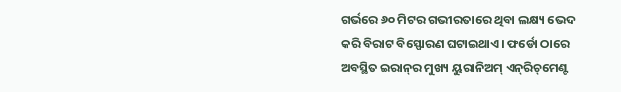ଗର୍ଭରେ ୬୦ ମିଟର ଗଭୀରତାରେ ଥିବା ଲକ୍ଷ୍ୟ ଭେଦ କରି ବିରାଟ ବିସ୍ଫୋରଣ ଘଟାଇଥାଏ। ଫର୍ଡୋ ଠାରେ ଅବସ୍ଥିତ ଇରାନ୍‌ର ମୁଖ୍ୟ ୟୁରାନିଅମ୍ ଏନ୍‌ରିଚ୍‌ମେଣ୍ଟ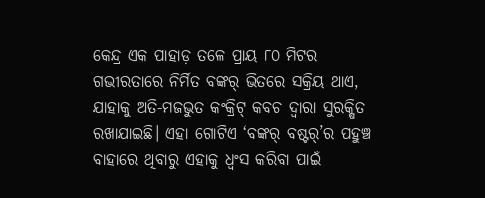କେନ୍ଦ୍ର ଏକ ପାହାଡ଼ ତଳେ ପ୍ରାୟ ୮୦ ମିଟର ଗଭୀରତାରେ ନିର୍ମିତ ବଙ୍କର୍ ଭିତରେ ସକ୍ରିୟ ଥାଏ, ଯାହାକୁ ଅତି-ମଜଭୁତ କଂକ୍ରିଟ୍ କବଚ ଦ୍ବାରା ସୁରକ୍ଷିତ ରଖାଯାଇଛି। ଏହା ଗୋଟିଏ ‘ବଙ୍କର୍ ବଷ୍ଟର୍’ର ପହୁଞ୍ଚ ବାହାରେ ଥିବାରୁ ଏହାକୁ ଧ୍ବଂସ କରିବା ପାଇଁ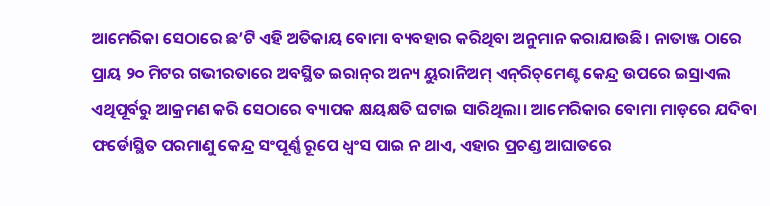ଆମେରିକା ସେଠାରେ ଛ’ଟି ଏହି ଅତିକାୟ ବୋମା ବ୍ୟବହାର କରିଥିବା ଅନୁମାନ କରାଯାଉଛି। ନାତାଞ୍ଜ ଠାରେ ପ୍ରାୟ ୨୦ ମିଟର ଗଭୀରତାରେ ଅବସ୍ଥିତ ଇରାନ୍‌ର ଅନ୍ୟ ୟୁରାନିଅମ୍ ଏନ୍‌ରିଚ୍‌ମେଣ୍ଟ କେନ୍ଦ୍ର ଉପରେ ଇସ୍ରାଏଲ ଏଥିପୂର୍ବରୁ ଆକ୍ରମଣ କରି ସେଠାରେ ବ୍ୟାପକ କ୍ଷୟକ୍ଷତି ଘଟାଇ ସାରିଥିଲା। ଆମେରିକାର ବୋମା ମାଡ଼ରେ ଯଦିବା ଫର୍ଡୋସ୍ଥିତ ପରମାଣୁ କେନ୍ଦ୍ର ସଂପୂର୍ଣ୍ଣ ରୂପେ ଧ୍ବଂସ ପାଇ ନ ଥାଏ, ଏହାର ପ୍ରଚଣ୍ଡ ଆଘାତରେ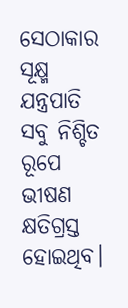ସେଠାକାର ସୂକ୍ଷ୍ମ ଯନ୍ତ୍ରପାତି ସବୁ ନିଶ୍ଚିତ ରୂପେ ଭୀଷଣ କ୍ଷତିଗ୍ରସ୍ତ ହୋଇଥିବ।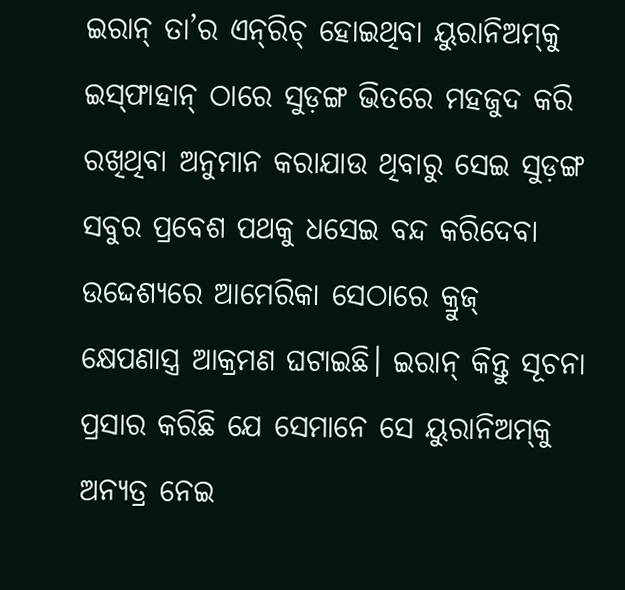ଇରାନ୍ ତା’ର ଏନ୍‌ରିଚ୍ ହୋଇଥିବା ୟୁରାନିଅମ୍‌କୁ ଇସ୍‌ଫାହାନ୍ ଠାରେ ସୁଡ଼ଙ୍ଗ ଭିତରେ ମହଜୁଦ କରି ରଖିଥିବା ଅନୁମାନ କରାଯାଉ ଥିବାରୁ ସେଇ ସୁଡ଼ଙ୍ଗ ସବୁର ପ୍ରବେଶ ପଥକୁ ଧସେଇ ବନ୍ଦ କରିଦେବା ଉଦ୍ଦେଶ୍ୟରେ ଆମେରିକା ସେଠାରେ କ୍ରୁଜ୍ କ୍ଷେପଣାସ୍ତ୍ର ଆକ୍ରମଣ ଘଟାଇଛି। ଇରାନ୍ କିନ୍ତୁ ସୂଚନା ପ୍ରସାର କରିଛି ଯେ ସେମାନେ ସେ ୟୁରାନିଅମ୍‌କୁ ଅନ୍ୟତ୍ର ନେଇ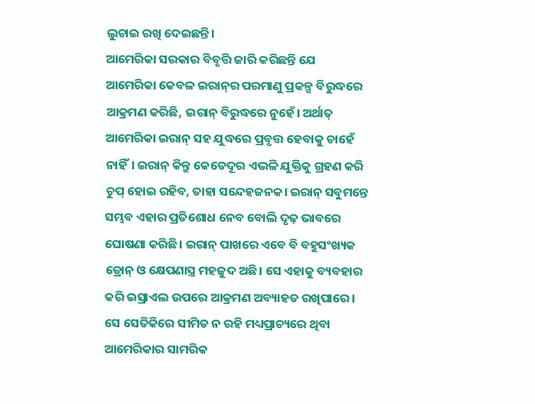ଲୁଚାଇ ରଖି ଦେଇଛନ୍ତି।
ଆମେରିକା ସରକାର ବିବୃତ୍ତି ଜାରି କରିଛନ୍ତି ଯେ ଆମେରିକା କେବଳ ଇରାନ୍‌ର ପରମାଣୁ ପ୍ରକଳ୍ପ ବିରୁଦ୍ଧରେ ଆକ୍ରମଣ କରିଛି, ଇରାନ୍ ବିରୁଦ୍ଧରେ ନୁହେଁ। ଅର୍ଥାତ୍ ଆମେରିକା ଇରାନ୍ ସହ ଯୁଦ୍ଧରେ ପ୍ରବୃତ୍ତ ହେବାକୁ ଚାହେଁ ନାହିଁ। ଇରାନ୍ କିନ୍ତୁ କେତେଦୂର ଏଭଳି ଯୁକ୍ତିକୁ ଗ୍ରହଣ କରି ଚୁପ୍ ହୋଇ ରହିବ, ତାହା ସନ୍ଦେହଜନକ। ଇରାନ୍ ସବୁମନ୍ତେ ସମ୍ଭବ ଏହାର ପ୍ରତିଶୋଧ ନେବ ବୋଲି ଦୃଢ଼ ଭାବରେ ଘୋଷଣା କରିଛି। ଇରାନ୍ ପାଖରେ ଏବେ ବି ବହୁସଂଖ୍ୟକ ଡ୍ରୋନ୍ ଓ କ୍ଷେପଣାସ୍ତ୍ର ମହଜୁଦ ଅଛି। ସେ ଏହାକୁ ବ୍ୟବହାର କରି ଇସ୍ରାଏଲ ଉପରେ ଆକ୍ରମଣ ଅବ୍ୟାହତ ରଖିପାରେ। ସେ ସେତିକିରେ ସୀମିତ ନ ରହି ମଧ୍ୟପ୍ରାଚ୍ୟରେ ଥିବା ଆମେରିକାର ସାମରିକ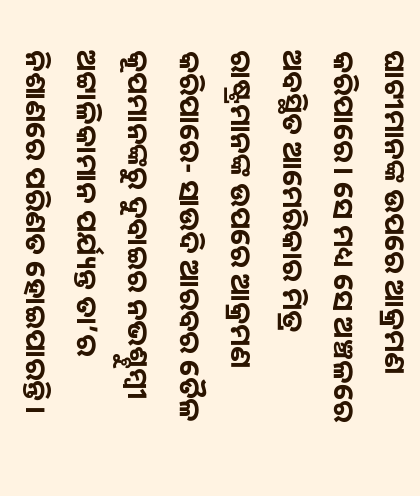ଘାଟୀମାନଙ୍କ ଉପରେ ଆକ୍ରମଣ କରିପାରେ। ସେ ମଧ୍ୟ ସେ ଅଞ୍ଚଳରେ ଅବସ୍ଥିତ ଆମେରିକାର ମିତ୍ର ରାଷ୍ଟ୍ରମାନଙ୍କ ଉପରେ ଆକ୍ରମଣ କରିପାରେ- ସାଉଦି ଆରବର ତୈଳ କୂପମାନଙ୍କରୁ ଦୁବାଇର ନଭଶ୍ଚୁମ୍ବୀ ଅଟ୍ଟାଳିକାମାନ ପର୍ଯ୍ୟନ୍ତ ତା’ର ନିଶାଣରେ ପରିଣତ ହୋଇପାରନ୍ତି।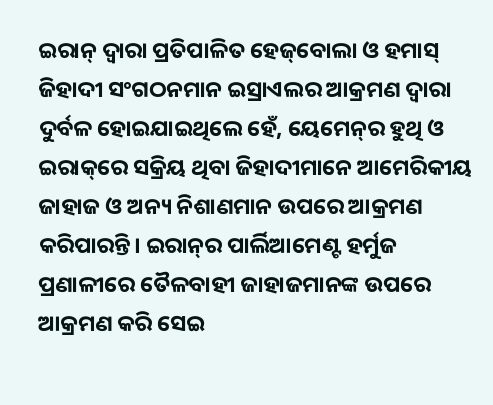ଇରାନ୍ ଦ୍ବାରା ପ୍ରତିପାଳିତ ହେଜ୍‌ବୋଲା ଓ ହମାସ୍ ଜିହାଦୀ ସଂଗଠନମାନ ଇସ୍ରାଏଲର ଆକ୍ରମଣ ଦ୍ବାରା ଦୁର୍ବଳ ହୋଇଯାଇଥିଲେ ହେଁ, ୟେମେନ୍‌ର ହୁଥି ଓ ଇରାକ୍‌ରେ ସକ୍ରିୟ ଥିବା ଜିହାଦୀମାନେ ଆମେରିକୀୟ ଜାହାଜ ଓ ଅନ୍ୟ ନିଶାଣମାନ ଉପରେ ଆକ୍ରମଣ କରିପାରନ୍ତି। ଇରାନ୍‌ର ପାର୍ଲିଆମେଣ୍ଟ ହର୍ମୁଜ ପ୍ରଣାଳୀରେ ତୈଳବାହୀ ଜାହାଜମାନଙ୍କ ଉପରେ ଆକ୍ରମଣ କରି ସେଇ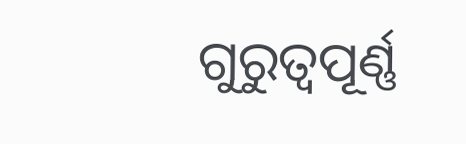ଗୁରୁତ୍ବପୂର୍ଣ୍ଣ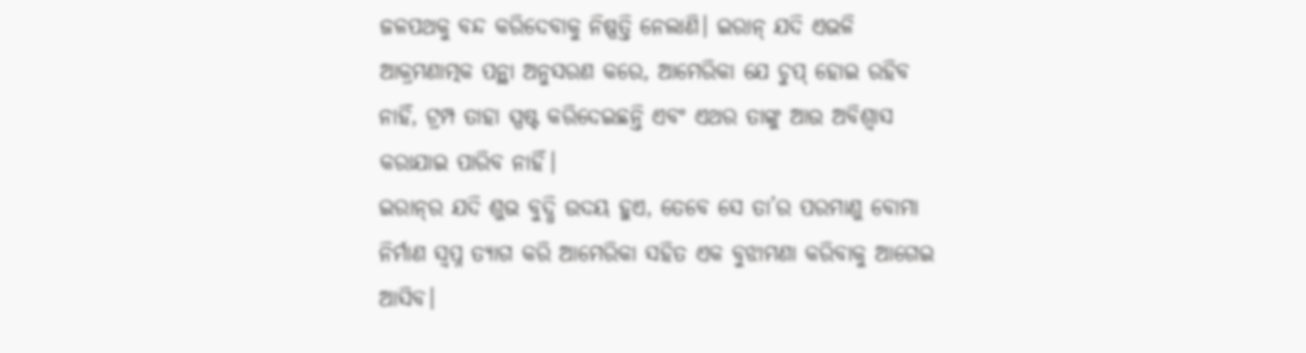ଜଳପଥକୁ ବନ୍ଦ କରିଦେବାକୁ ନିଷ୍ପତ୍ତି ନେଲାଣି। ଇରାନ୍ ଯଦି ଏଭଳି ଆକ୍ରମଣାତ୍ମକ ପନ୍ଥା ଅନୁସରଣ କରେ, ଆମେରିକା ଯେ ଚୁପ୍ ହୋଇ ରହିବ ନାହିଁ, ଟ୍ରମ୍ପ ତାହା ସ୍ପଷ୍ଟ କରିଦେଇଛନ୍ତି ଏବଂ ଏଥର ତାଙ୍କୁ ଆଉ ଅବିଶ୍ବାସ କରାଯାଇ ପାରିବ ନାହିଁ।
ଇରାନ୍‌ର ଯଦି ଶୁଭ ବୁଦ୍ଧି ଉଦୟ ହୁଏ, ତେବେ ସେ ତା’ର ପରମାଣୁ ବୋମା ନିର୍ମାଣ ସ୍ବପ୍ନ ତ୍ୟାଗ କରି ଆମେରିକା ସହିତ ଏକ ବୁଝାମଣା କରିବାକୁ ଆଗେଇ ଆସିବ।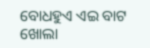ବୋଧହୁଏ ଏଇ ବାଟ ଖୋଲା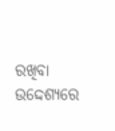ରଖିବା ଉଦ୍ଦେଶ୍ୟରେ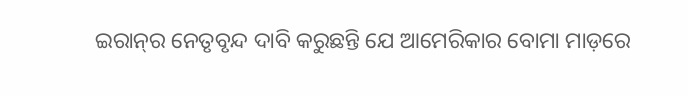ଇରାନ୍‌ର ନେତୃବୃନ୍ଦ ଦାବି କରୁଛନ୍ତି ଯେ ଆମେରିକାର ବୋମା ମାଡ଼ରେ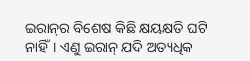ଇରାନ୍‌ର ବିଶେଷ କିଛି କ୍ଷୟକ୍ଷତି ଘଟି ନାହିଁ। ଏଣୁ ଇରାନ୍ ଯଦି ଅତ୍ୟଧିକ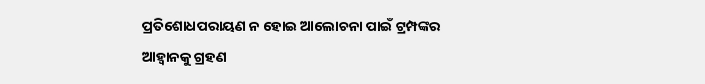ପ୍ରତିଶୋଧପରାୟଣ ନ ହୋଇ ଆଲୋଚନା ପାଇଁ ଟ୍ରମ୍ପଙ୍କର ଆହ୍ବାନକୁ ଗ୍ରହଣ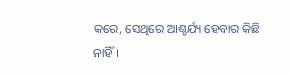କରେ, ସେଥିରେ ଆଶ୍ଚର୍ଯ୍ୟ ହେବାର କିଛି ନାହିଁ।